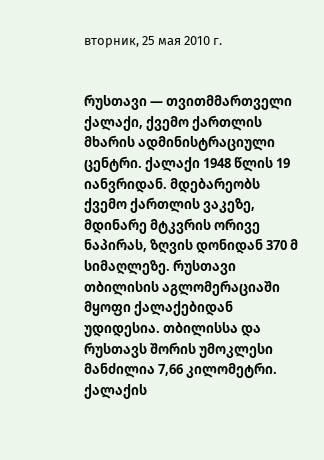вторник, 25 мая 2010 г.


რუსთავი — თვითმმართველი ქალაქი, ქვემო ქართლის მხარის ადმინისტრაციული ცენტრი. ქალაქი 1948 წლის 19 იანვრიდან. მდებარეობს ქვემო ქართლის ვაკეზე, მდინარე მტკვრის ორივე ნაპირას, ზღვის დონიდან 370 მ სიმაღლეზე. რუსთავი თბილისის აგლომერაციაში მყოფი ქალაქებიდან უდიდესია. თბილისსა და რუსთავს შორის უმოკლესი მანძილია 7,66 კილომეტრი. ქალაქის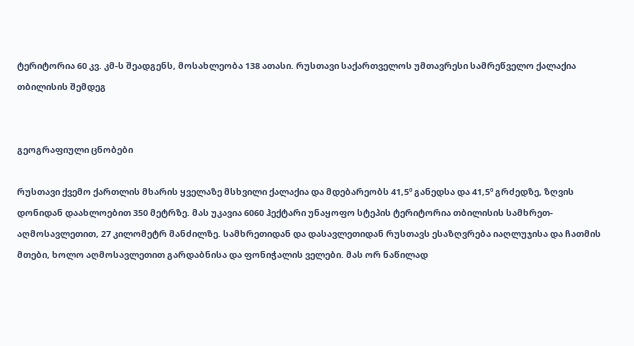ტერიტორია 60 კვ. კმ-ს შეადგენს, მოსახლეობა 138 ათასი. რუსთავი საქართველოს უმთავრესი სამრეწველო ქალაქია თბილისის შემდეგ


გეოგრაფიული ცნობები

რუსთავი ქვემო ქართლის მხარის ყველაზე მსხვილი ქალაქია და მდებარეობს 41,5º განედსა და 41,5º გრძედზე, ზღვის დონიდან დაახლოებით 350 მეტრზე. მას უკავია 6060 ჰექტარი უნაყოფო სტეპის ტერიტორია თბილისის სამხრეთ-აღმოსავლეთით, 27 კილომეტრ მანძილზე. სამხრეთიდან და დასავლეთიდან რუსთავს ესაზღვრება იაღლუჯისა და ჩათმის მთები, ხოლო აღმოსავლეთით გარდაბნისა და ფონიჭალის ველები. მას ორ ნაწილად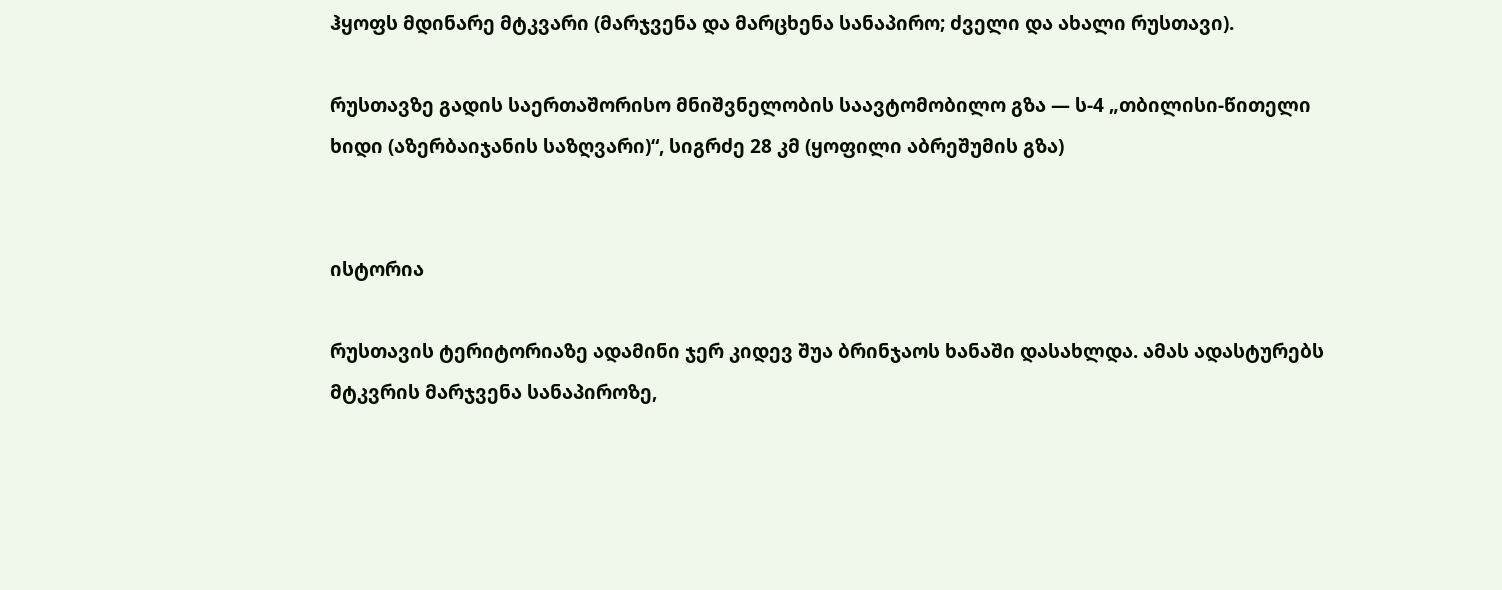ჰყოფს მდინარე მტკვარი (მარჯვენა და მარცხენა სანაპირო; ძველი და ახალი რუსთავი).

რუსთავზე გადის საერთაშორისო მნიშვნელობის საავტომობილო გზა — ს-4 „თბილისი-წითელი ხიდი (აზერბაიჯანის საზღვარი)“, სიგრძე 28 კმ (ყოფილი აბრეშუმის გზა)


ისტორია

რუსთავის ტერიტორიაზე ადამინი ჯერ კიდევ შუა ბრინჯაოს ხანაში დასახლდა. ამას ადასტურებს მტკვრის მარჯვენა სანაპიროზე,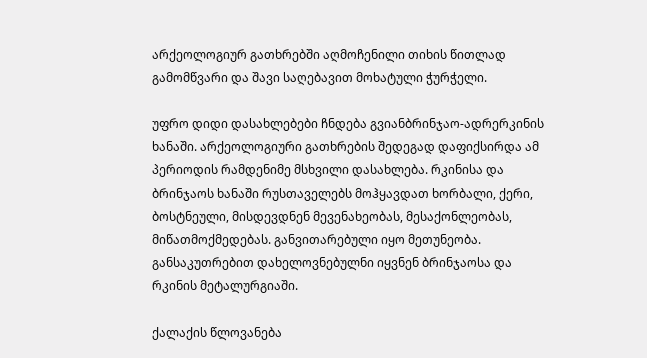არქეოლოგიურ გათხრებში აღმოჩენილი თიხის წითლად გამომწვარი და შავი საღებავით მოხატული ჭურჭელი.

უფრო დიდი დასახლებები ჩნდება გვიანბრინჯაო-ადრერკინის ხანაში. არქეოლოგიური გათხრების შედეგად დაფიქსირდა ამ პერიოდის რამდენიმე მსხვილი დასახლება. რკინისა და ბრინჯაოს ხანაში რუსთაველებს მოჰყავდათ ხორბალი, ქერი, ბოსტნეული, მისდევდნენ მევენახეობას, მესაქონლეობას, მიწათმოქმედებას. განვითარებული იყო მეთუნეობა. განსაკუთრებით დახელოვნებულნი იყვნენ ბრინჯაოსა და რკინის მეტალურგიაში.

ქალაქის წლოვანება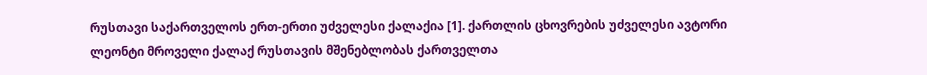რუსთავი საქართველოს ერთ-ერთი უძველესი ქალაქია [1]. ქართლის ცხოვრების უძველესი ავტორი ლეონტი მროველი ქალაქ რუსთავის მშენებლობას ქართველთა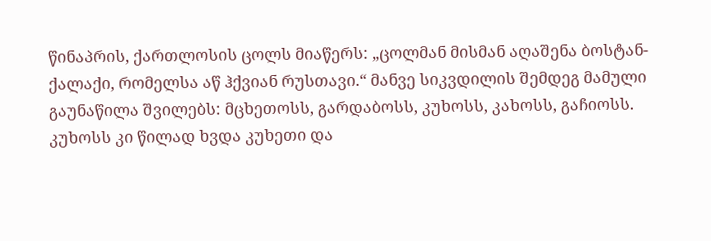წინაპრის, ქართლოსის ცოლს მიაწერს: „ცოლმან მისმან აღაშენა ბოსტან-ქალაქი, რომელსა აწ ჰქვიან რუსთავი.“ მანვე სიკვდილის შემდეგ მამული გაუნაწილა შვილებს: მცხეთოსს, გარდაბოსს, კუხოსს, კახოსს, გაჩიოსს. კუხოსს კი წილად ხვდა კუხეთი და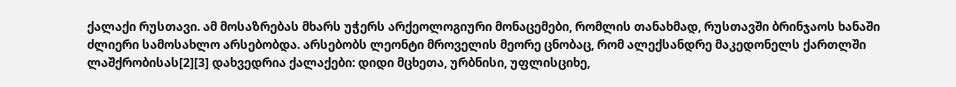ქალაქი რუსთავი. ამ მოსაზრებას მხარს უჭერს არქეოლოგიური მონაცემები, რომლის თანახმად, რუსთავში ბრინჯაოს ხანაში ძლიერი სამოსახლო არსებობდა. არსებობს ლეონტი მროველის მეორე ცნობაც, რომ ალექსანდრე მაკედონელს ქართლში ლაშქრობისას[2][3] დახვედრია ქალაქები: დიდი მცხეთა, ურბნისი, უფლისციხე,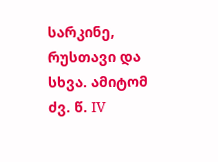სარკინე, რუსთავი და სხვა. ამიტომ ძვ. წ. IV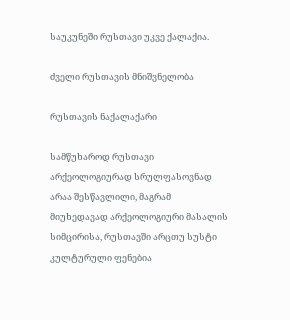საუკუნეში რუსთავი უკვე ქალაქია.

ძველი რუსთავის მნიშვნელობა

რუსთავის ნაქალაქარი

სამწუხაროდ რუსთავი არქეოლოგიურად სრულფასოვნად არაა შესწავლილი, მაგრამ მიუხედავად არქეოლოგიური მასალის სიმცირისა, რუსთავში არცთუ სუსტი კულტურული ფენებია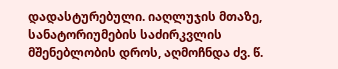დადასტურებული. იაღლუჯის მთაზე, სანატორიუმების საძირკვლის მშენებლობის დროს, აღმოჩნდა ძვ. წ.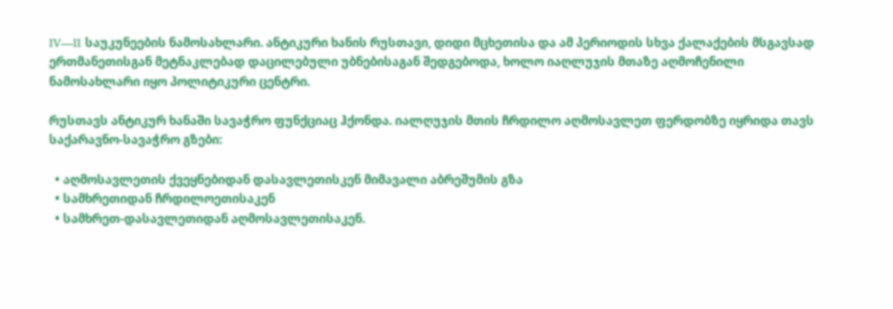IV—II საუკუნეების ნამოსახლარი. ანტიკური ხანის რუსთავი, დიდი მცხეთისა და ამ პერიოდის სხვა ქალაქების მსგავსად ერთმანეთისგან მეტნაკლებად დაცილებული უბნებისაგან შედგებოდა, ხოლო იაღლუჯის მთაზე აღმოჩენილი ნამოსახლარი იყო პოლიტიკური ცენტრი.

რუსთავს ანტიკურ ხანაში სავაჭრო ფუნქციაც ჰქონდა. იალღუჯის მთის ჩრდილო აღმოსავლეთ ფერდობზე იყრიდა თავს საქარავნო-სავაჭრო გზები:

  • აღმოსავლეთის ქვეყნებიდან დასავლეთისკენ მიმავალი აბრეშუმის გზა
  • სამხრეთიდან ჩრდილოეთისაკენ
  • სამხრეთ-დასავლეთიდან აღმოსავლეთისაკენ.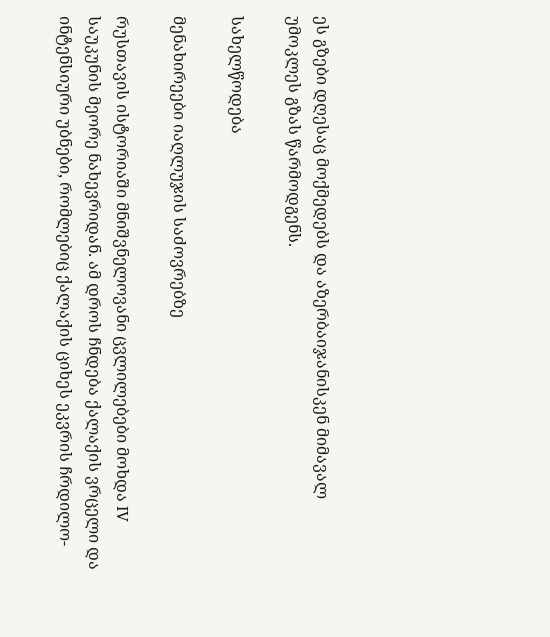ეს გზები დღესაც მოქმედებს და აზერბაიჯანისკენ მიმავალ უმოკლეს გზას წარმოდგენს.

სახელწოდება

მენახირეები იაღლუჯის საძოვრებზე

რუსთავის ისტორიაში მნიშვნელოვანი ცვლილებები მოხდა IV საუკუნის მეორე ნახევრიდან. ამ დროს ჩნდება ქალაქის ვრცელი და ინტენსიური უბნები, რომლებიც ქალაქის ციხეს ეკვრის ჩრდილო-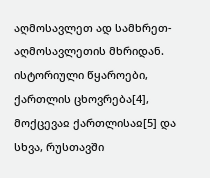აღმოსავლეთ ად სამხრეთ-აღმოსავლეთის მხრიდან. ისტორიული წყაროები, ქართლის ცხოვრება[4], მოქცევაჲ ქართლისაჲ[5] და სხვა, რუსთავში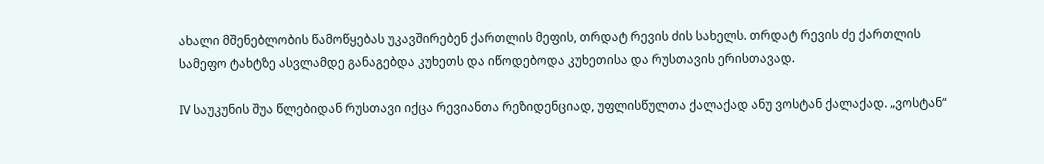ახალი მშენებლობის წამოწყებას უკავშირებენ ქართლის მეფის, თრდატ რევის ძის სახელს. თრდატ რევის ძე ქართლის სამეფო ტახტზე ასვლამდე განაგებდა კუხეთს და იწოდებოდა კუხეთისა და რუსთავის ერისთავად.

IV საუკუნის შუა წლებიდან რუსთავი იქცა რევიანთა რეზიდენციად, უფლისწულთა ქალაქად ანუ ვოსტან ქალაქად. „ვოსტან“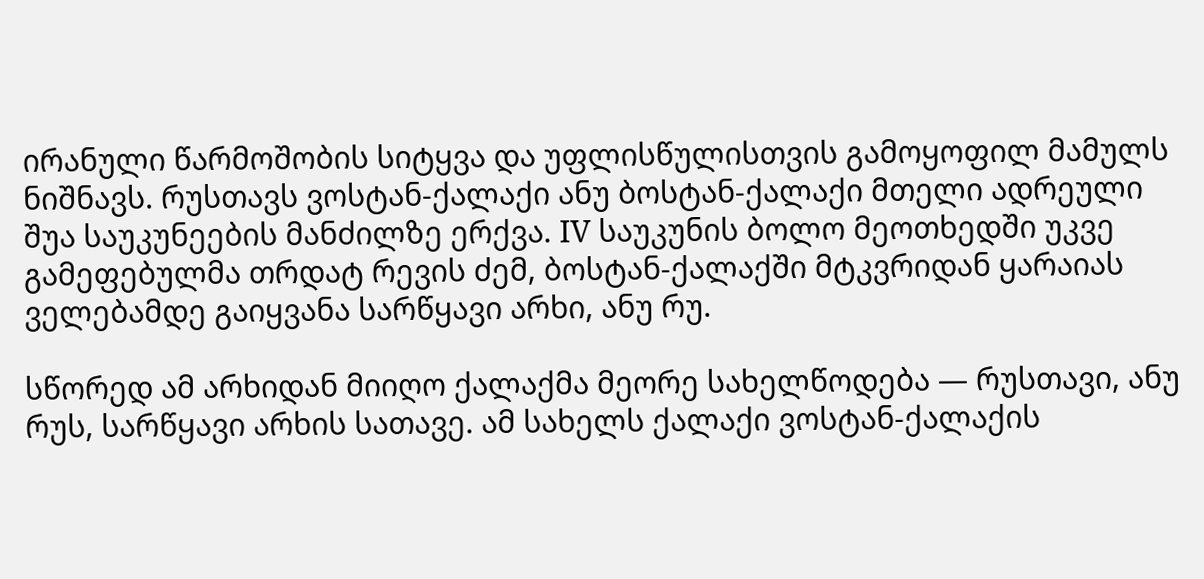ირანული წარმოშობის სიტყვა და უფლისწულისთვის გამოყოფილ მამულს ნიშნავს. რუსთავს ვოსტან-ქალაქი ანუ ბოსტან-ქალაქი მთელი ადრეული შუა საუკუნეების მანძილზე ერქვა. IV საუკუნის ბოლო მეოთხედში უკვე გამეფებულმა თრდატ რევის ძემ, ბოსტან-ქალაქში მტკვრიდან ყარაიას ველებამდე გაიყვანა სარწყავი არხი, ანუ რუ.

სწორედ ამ არხიდან მიიღო ქალაქმა მეორე სახელწოდება — რუსთავი, ანუ რუს, სარწყავი არხის სათავე. ამ სახელს ქალაქი ვოსტან-ქალაქის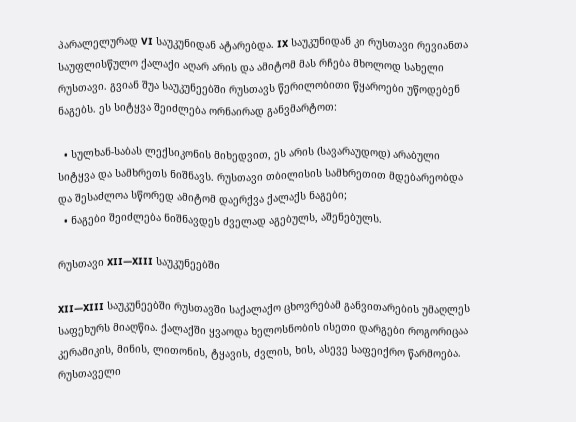პარალელურად VI საუკუნიდან ატარებდა. IX საუკუნიდან კი რუსთავი რევიანთა საუფლისწულო ქალაქი აღარ არის და ამიტომ მას რჩება მხოლოდ სახელი რუსთავი. გვიან შუა საუკუნეებში რუსთავს წერილობითი წყაროები უწოდებენ ნაგებს. ეს სიტყვა შეიძლება ორნაირად განვმარტოთ:

  • სულხან-საბას ლექსიკონის მიხედვით, ეს არის (სავარაუდოდ) არაბული სიტყვა და სამხრეთს ნიშნავს. რუსთავი თბილისის სამხრეთით მდებარეობდა და შესაძლოა სწორედ ამიტომ დაერქვა ქალაქს ნაგები;
  • ნაგები შეიძლება ნიშნავდეს ძველად აგებულს, აშენებულს.

რუსთავი XII—XIII საუკუნეებში

XII—XIII საუკუნეებში რუსთავში საქალაქო ცხოვრებამ განვითარების უმაღლეს საფეხურს მიაღწია. ქალაქში ყვაოდა ხელოსნობის ისეთი დარგები როგორიცაა კერამიკის, მინის, ლითონის, ტყავის, ძვლის, ხის, ასევე საფეიქრო წარმოება. რუსთაველი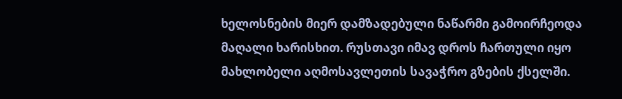ხელოსნების მიერ დამზადებული ნაწარმი გამოირჩეოდა მაღალი ხარისხით. რუსთავი იმავ დროს ჩართული იყო მახლობელი აღმოსავლეთის სავაჭრო გზების ქსელში.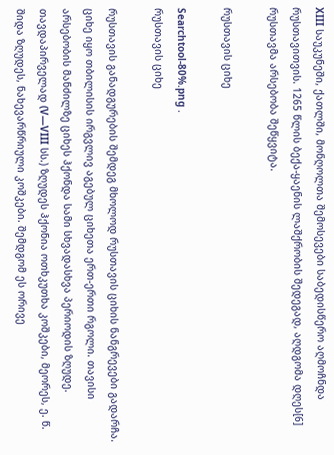XIII საუკუნეში, ქათლში, მონღოლთა შემოსევები საბედისწერო აღმოჩნდა რუსთავითვის. 1265 წლის ბექა-ყაენის ლაშქრობის შედეგად, აღდგომა დღეს[6] რუსთავმა არსებობა შეწყვიტა.

რუსთავის ციხე

Searchtool-80%.png .
რუსთავის ციხე

რუსთავის განადგურების შემდეგ მხოლოდ რუსთავის ციხის ნანგრევები გადარჩა. ციხე იყო თბილისის ირგვლივ აგებულ ციხეთა ერთ-ერთი რგოლი. თავისი არსებობის მანძილზე ციხეს ჰქონდა სამი სხვადასხვა პერიოდის ზღუდე. თავდაპირველად (V—VIII სს.) ზღუდეს ჰქონია ოთხკუთხა კოშკები, მეორეს, ე. წ. შიდა ზღუდეს, ნახევარწრიული კოშკები. შემდგომ ეს ორივე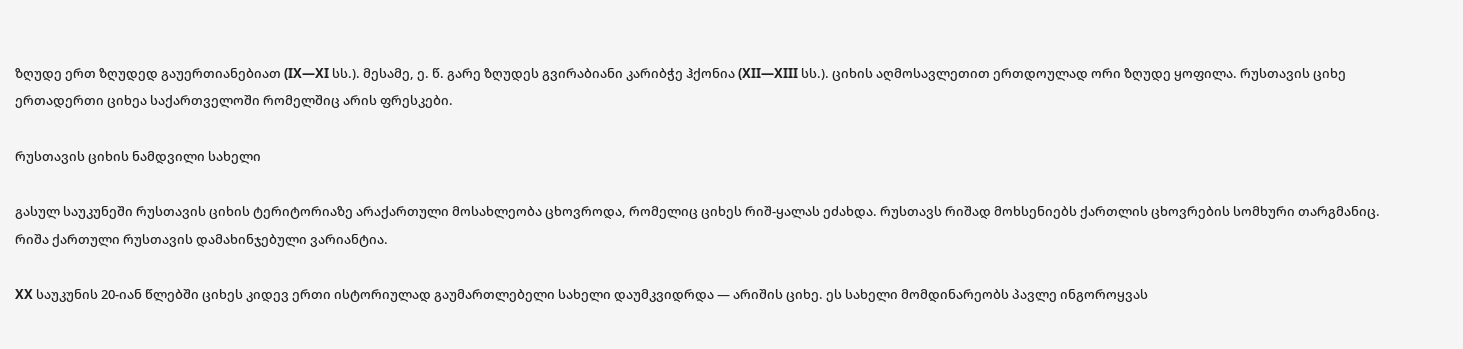ზღუდე ერთ ზღუდედ გაუერთიანებიათ (IX—XI სს.). მესამე, ე. წ. გარე ზღუდეს გვირაბიანი კარიბჭე ჰქონია (XII—XIII სს.). ციხის აღმოსავლეთით ერთდოულად ორი ზღუდე ყოფილა. რუსთავის ციხე ერთადერთი ციხეა საქართველოში რომელშიც არის ფრესკები.

რუსთავის ციხის ნამდვილი სახელი

გასულ საუკუნეში რუსთავის ციხის ტერიტორიაზე არაქართული მოსახლეობა ცხოვროდა, რომელიც ციხეს რიშ-ყალას ეძახდა. რუსთავს რიშად მოხსენიებს ქართლის ცხოვრების სომხური თარგმანიც. რიშა ქართული რუსთავის დამახინჯებული ვარიანტია.

XX საუკუნის 20-იან წლებში ციხეს კიდევ ერთი ისტორიულად გაუმართლებელი სახელი დაუმკვიდრდა — არიშის ციხე. ეს სახელი მომდინარეობს პავლე ინგოროყვას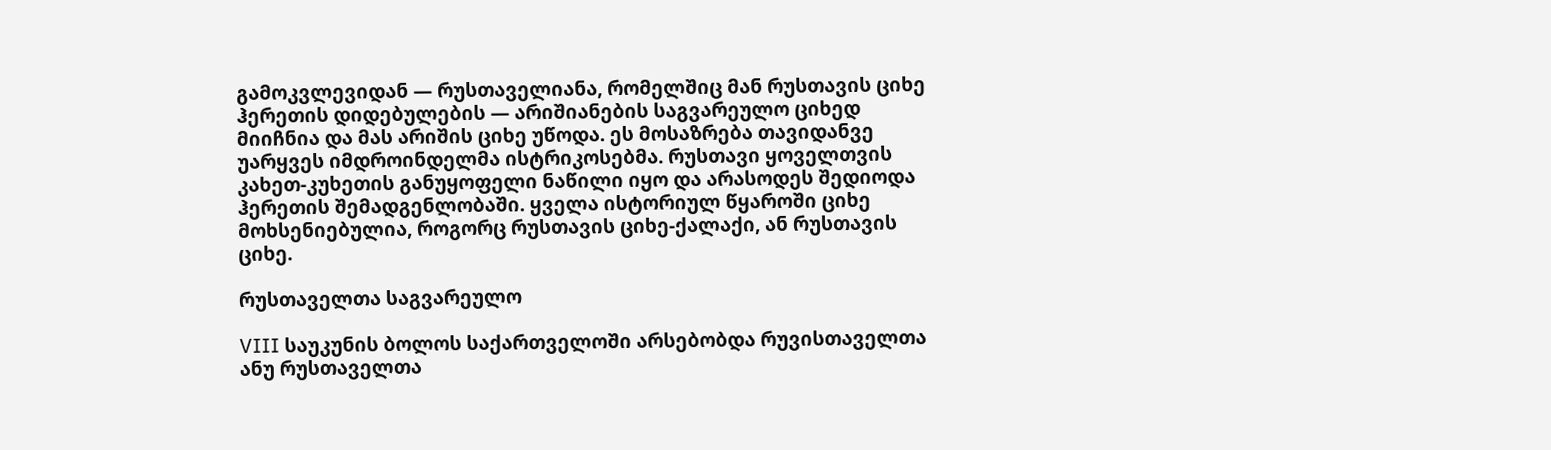გამოკვლევიდან — რუსთაველიანა, რომელშიც მან რუსთავის ციხე ჰერეთის დიდებულების — არიშიანების საგვარეულო ციხედ მიიჩნია და მას არიშის ციხე უწოდა. ეს მოსაზრება თავიდანვე უარყვეს იმდროინდელმა ისტრიკოსებმა. რუსთავი ყოველთვის კახეთ-კუხეთის განუყოფელი ნაწილი იყო და არასოდეს შედიოდა ჰერეთის შემადგენლობაში. ყველა ისტორიულ წყაროში ციხე მოხსენიებულია, როგორც რუსთავის ციხე-ქალაქი, ან რუსთავის ციხე.

რუსთაველთა საგვარეულო

VIII საუკუნის ბოლოს საქართველოში არსებობდა რუვისთაველთა ანუ რუსთაველთა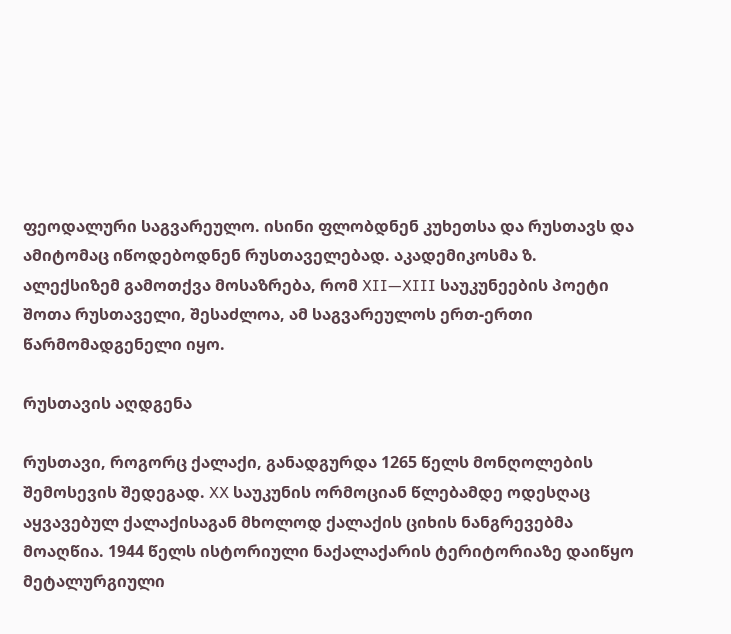ფეოდალური საგვარეულო. ისინი ფლობდნენ კუხეთსა და რუსთავს და ამიტომაც იწოდებოდნენ რუსთაველებად. აკადემიკოსმა ზ. ალექსიზემ გამოთქვა მოსაზრება, რომ XII—XIII საუკუნეების პოეტი შოთა რუსთაველი, შესაძლოა, ამ საგვარეულოს ერთ-ერთი წარმომადგენელი იყო.

რუსთავის აღდგენა

რუსთავი, როგორც ქალაქი, განადგურდა 1265 წელს მონღოლების შემოსევის შედეგად. XX საუკუნის ორმოციან წლებამდე ოდესღაც აყვავებულ ქალაქისაგან მხოლოდ ქალაქის ციხის ნანგრევებმა მოაღწია. 1944 წელს ისტორიული ნაქალაქარის ტერიტორიაზე დაიწყო მეტალურგიული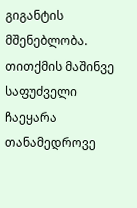გიგანტის მშენებლობა. თითქმის მაშინვე საფუძველი ჩაეყარა თანამედროვე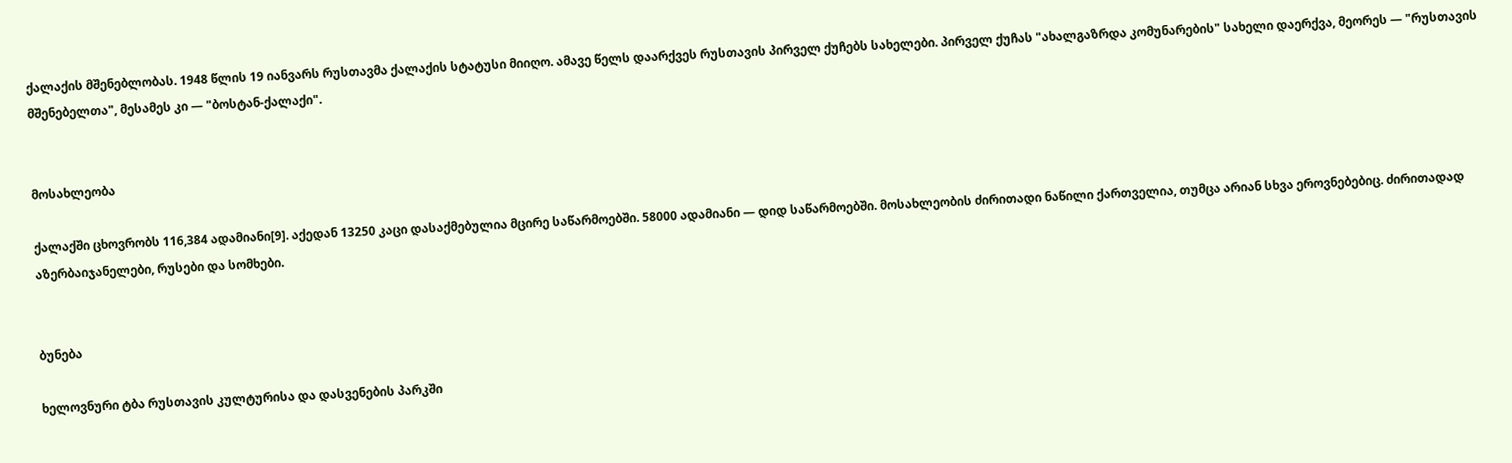ქალაქის მშენებლობას. 1948 წლის 19 იანვარს რუსთავმა ქალაქის სტატუსი მიიღო. ამავე წელს დაარქვეს რუსთავის პირველ ქუჩებს სახელები. პირველ ქუჩას "ახალგაზრდა კომუნარების" სახელი დაერქვა, მეორეს — "რუსთავის მშენებელთა", მესამეს კი — "ბოსტან-ქალაქი".


მოსახლეობა

ქალაქში ცხოვრობს 116,384 ადამიანი[9]. აქედან 13250 კაცი დასაქმებულია მცირე საწარმოებში. 58000 ადამიანი — დიდ საწარმოებში. მოსახლეობის ძირითადი ნაწილი ქართველია, თუმცა არიან სხვა ეროვნებებიც. ძირითადად აზერბაიჯანელები, რუსები და სომხები.


ბუნება

ხელოვნური ტბა რუსთავის კულტურისა და დასვენების პარკში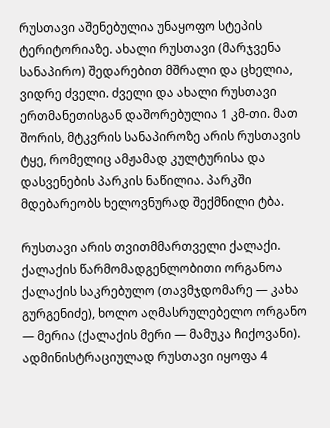რუსთავი აშენებულია უნაყოფო სტეპის ტერიტორიაზე. ახალი რუსთავი (მარჯვენა სანაპირო) შედარებით მშრალი და ცხელია, ვიდრე ძველი. ძველი და ახალი რუსთავი ერთმანეთისგან დაშორებულია 1 კმ-თი. მათ შორის, მტკვრის სანაპიროზე არის რუსთავის ტყე, რომელიც ამჟამად კულტურისა და დასვენების პარკის ნაწილია. პარკში მდებარეობს ხელოვნურად შექმნილი ტბა.

რუსთავი არის თვითმმართველი ქალაქი. ქალაქის წარმომადგენლობითი ორგანოა ქალაქის საკრებულო (თავმჯდომარე — კახა გურგენიძე), ხოლო აღმასრულებელო ორგანო — მერია (ქალაქის მერი — მამუკა ჩიქოვანი). ადმინისტრაციულად რუსთავი იყოფა 4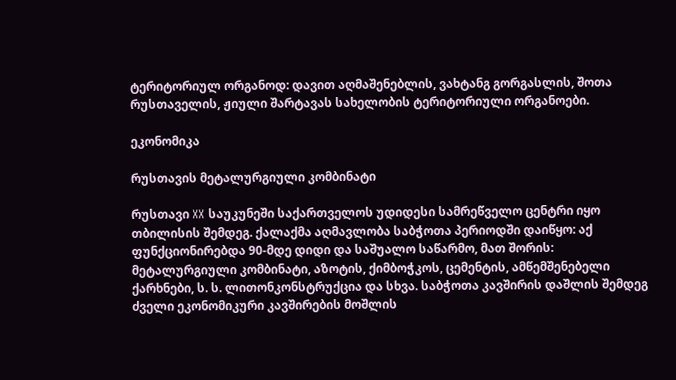ტერიტორიულ ორგანოდ: დავით აღმაშენებლის, ვახტანგ გორგასლის, შოთა რუსთაველის, ჟიული შარტავას სახელობის ტერიტორიული ორგანოები.

ეკონომიკა

რუსთავის მეტალურგიული კომბინატი

რუსთავი XX საუკუნეში საქართველოს უდიდესი სამრეწველო ცენტრი იყო თბილისის შემდეგ. ქალაქმა აღმავლობა საბჭოთა პერიოდში დაიწყო: აქ ფუნქციონირებდა 90-მდე დიდი და საშუალო საწარმო, მათ შორის: მეტალურგიული კომბინატი, აზოტის, ქიმბოჭკოს, ცემენტის, ამწემშენებელი ქარხნები, ს. ს. ლითონკონსტრუქცია და სხვა. საბჭოთა კავშირის დაშლის შემდეგ ძველი ეკონომიკური კავშირების მოშლის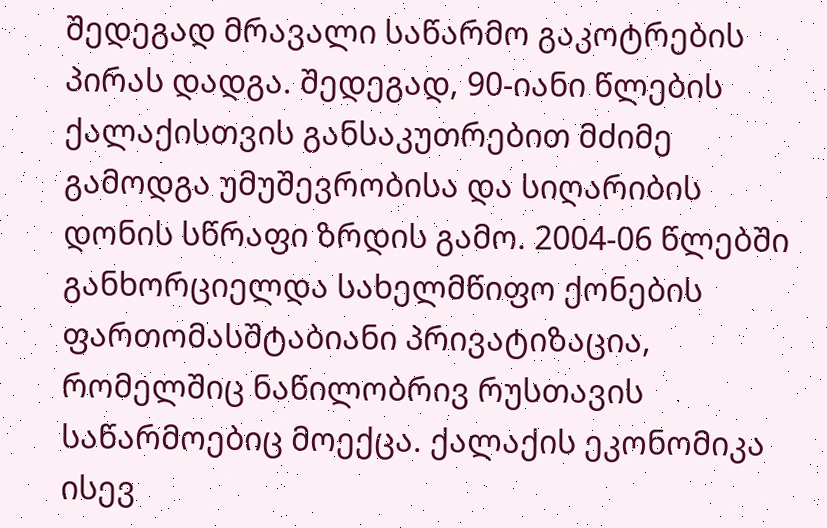შედეგად მრავალი საწარმო გაკოტრების პირას დადგა. შედეგად, 90-იანი წლების ქალაქისთვის განსაკუთრებით მძიმე გამოდგა უმუშევრობისა და სიღარიბის დონის სწრაფი ზრდის გამო. 2004-06 წლებში განხორციელდა სახელმწიფო ქონების ფართომასშტაბიანი პრივატიზაცია, რომელშიც ნაწილობრივ რუსთავის საწარმოებიც მოექცა. ქალაქის ეკონომიკა ისევ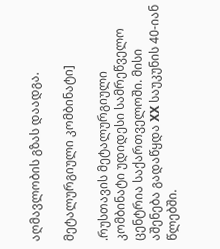აღმავლობის გზას დაადგა.

მეტალურგიული კომბინატი]

.რუსთავის მეტალურგიული კომბინატი უდიდესი სამრეწველო ცენტრია საქართველოში. მისი აშენება გადაწყდა XX საუკუნის 40-იან წლებში.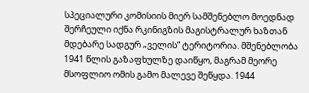სპეციალური კომისიის მიერ სამშენებლო მოედნად შერჩეული იქნა რკინიგზის მაგისტრალურ ხაზთან მდებარე სადგურ „ველის“ ტერიტორია. მშენებლობა 1941 წლის გაზაფხულზე დაიწყო, მაგრამ მეორე მსოფლიო ომის გამო მალევე შეწყდა. 1944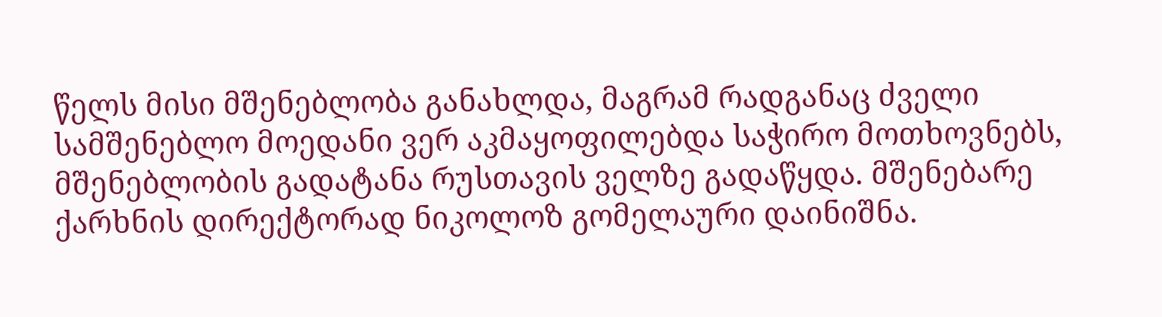წელს მისი მშენებლობა განახლდა, მაგრამ რადგანაც ძველი სამშენებლო მოედანი ვერ აკმაყოფილებდა საჭირო მოთხოვნებს, მშენებლობის გადატანა რუსთავის ველზე გადაწყდა. მშენებარე ქარხნის დირექტორად ნიკოლოზ გომელაური დაინიშნა.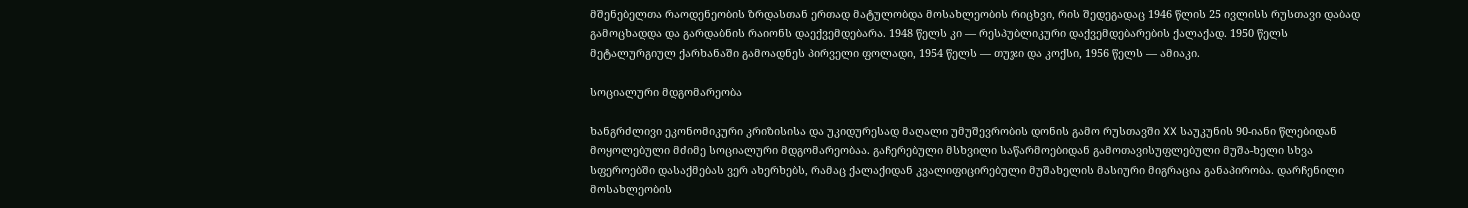მშენებელთა რაოდენეობის ზრდასთან ერთად მატულობდა მოსახლეობის რიცხვი, რის შედეგადაც 1946 წლის 25 ივლისს რუსთავი დაბად გამოცხადდა და გარდაბნის რაიონს დაექვემდებარა. 1948 წელს კი — რესპუბლიკური დაქვემდებარების ქალაქად. 1950 წელს მეტალურგიულ ქარხანაში გამოადნეს პირველი ფოლადი, 1954 წელს — თუჯი და კოქსი, 1956 წელს — ამიაკი.

სოციალური მდგომარეობა

ხანგრძლივი ეკონომიკური კრიზისისა და უკიდურესად მაღალი უმუშევრობის დონის გამო რუსთავში XX საუკუნის 90-იანი წლებიდან მოყოლებული მძიმე სოციალური მდგომარეობაა. გაჩერებული მსხვილი საწარმოებიდან გამოთავისუფლებული მუშა-ხელი სხვა სფეროებში დასაქმებას ვერ ახერხებს, რამაც ქალაქიდან კვალიფიცირებული მუშახელის მასიური მიგრაცია განაპირობა. დარჩენილი მოსახლეობის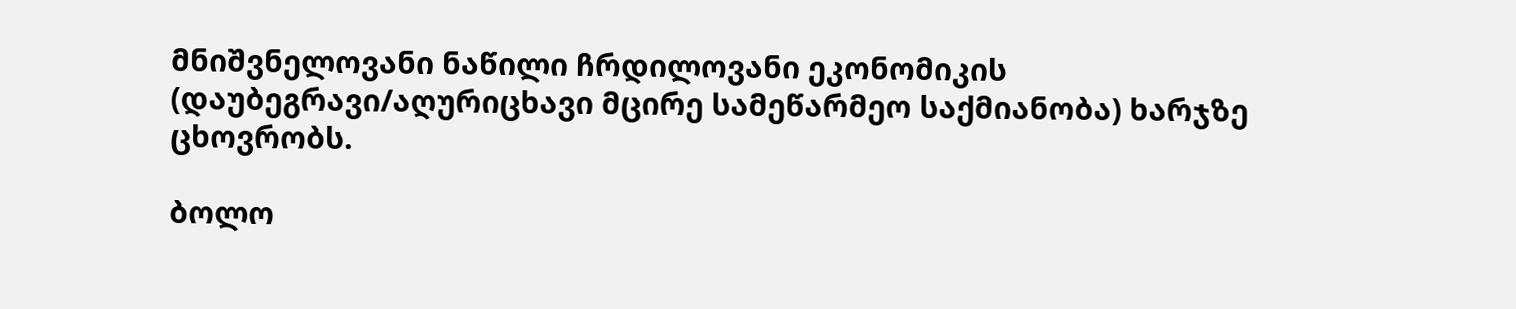მნიშვნელოვანი ნაწილი ჩრდილოვანი ეკონომიკის (დაუბეგრავი/აღურიცხავი მცირე სამეწარმეო საქმიანობა) ხარჯზე ცხოვრობს.

ბოლო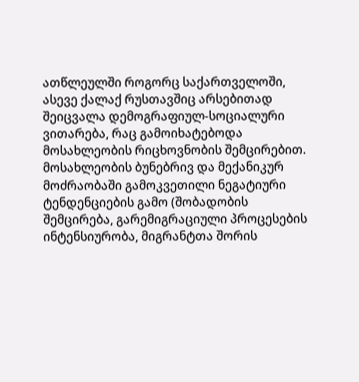ათწლეულში როგორც საქართველოში, ასევე ქალაქ რუსთავშიც არსებითად შეიცვალა დემოგრაფიულ-სოციალური ვითარება, რაც გამოიხატებოდა მოსახლეობის რიცხოვნობის შემცირებით. მოსახლეობის ბუნებრივ და მექანიკურ მოძრაობაში გამოკვეთილი ნეგატიური ტენდენციების გამო (შობადობის შემცირება, გარემიგრაციული პროცესების ინტენსიურობა, მიგრანტთა შორის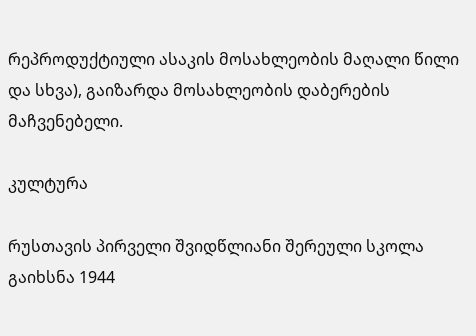რეპროდუქტიული ასაკის მოსახლეობის მაღალი წილი და სხვა), გაიზარდა მოსახლეობის დაბერების მაჩვენებელი.

კულტურა

რუსთავის პირველი შვიდწლიანი შერეული სკოლა გაიხსნა 1944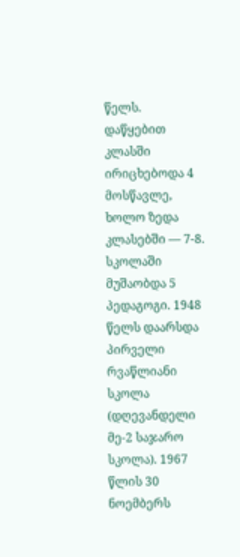წელს. დაწყებით კლასში ირიცხებოდა 4 მოსწავლე, ხოლო ზედა კლასებში — 7-8. სკოლაში მუშაობდა 5 პედაგოგი. 1948 წელს დაარსდა პირველი რვაწლიანი სკოლა (დღევანდელი მე-2 საჯარო სკოლა). 1967 წლის 30 ნოემბერს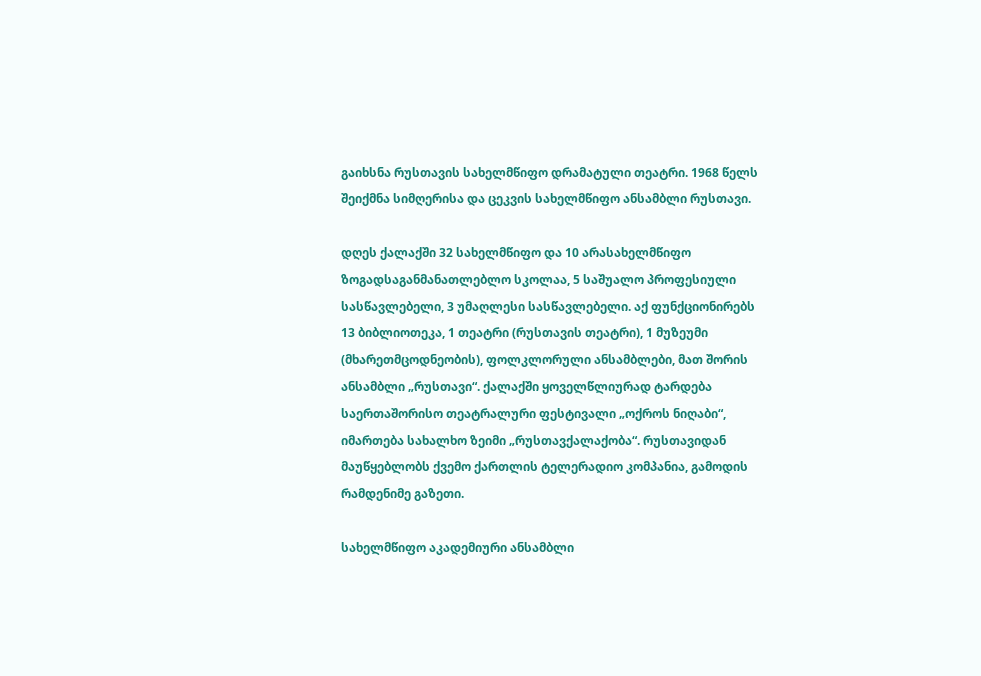გაიხსნა რუსთავის სახელმწიფო დრამატული თეატრი. 1968 წელს შეიქმნა სიმღერისა და ცეკვის სახელმწიფო ანსამბლი რუსთავი.

დღეს ქალაქში 32 სახელმწიფო და 10 არასახელმწიფო ზოგადსაგანმანათლებლო სკოლაა, 5 საშუალო პროფესიული სასწავლებელი, 3 უმაღლესი სასწავლებელი. აქ ფუნქციონირებს 13 ბიბლიოთეკა, 1 თეატრი (რუსთავის თეატრი), 1 მუზეუმი (მხარეთმცოდნეობის), ფოლკლორული ანსამბლები, მათ შორის ანსამბლი „რუსთავი“. ქალაქში ყოველწლიურად ტარდება საერთაშორისო თეატრალური ფესტივალი „ოქროს ნიღაბი“, იმართება სახალხო ზეიმი „რუსთავქალაქობა“. რუსთავიდან მაუწყებლობს ქვემო ქართლის ტელერადიო კომპანია, გამოდის რამდენიმე გაზეთი.

სახელმწიფო აკადემიური ანსამბლი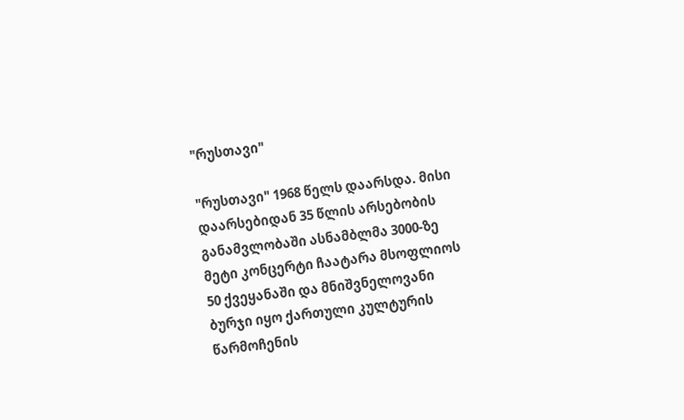"რუსთავი"

"რუსთავი" 1968 წელს დაარსდა. მისი დაარსებიდან 35 წლის არსებობის განამვლობაში ასნამბლმა 3000-ზე მეტი კონცერტი ჩაატარა მსოფლიოს 50 ქვეყანაში და მნიშვნელოვანი ბურჯი იყო ქართული კულტურის წარმოჩენის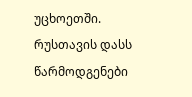უცხოეთში. რუსთავის დასს წარმოდგენები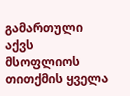გამართული აქვს მსოფლიოს თითქმის ყველა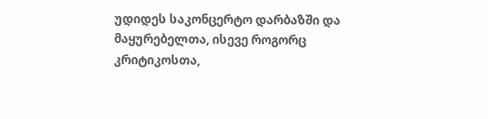უდიდეს საკონცერტო დარბაზში და მაყურებელთა, ისევე როგორც კრიტიკოსთა,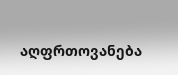აღფრთოვანება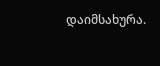დაიმსახურა.